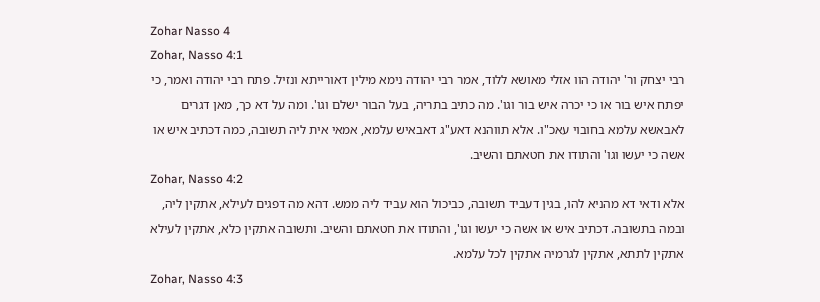Zohar Nasso 4
Zohar, Nasso 4:1
רבי יצחק ור' יהודה הוו אזלי מאושא ללוד, אמר רבי יהודה נימא מילין דאורייתא ונזיל. פתח רבי יהודה ואמר, כי יפתח איש בור או כי יכרה איש בור וגו'. מה כתיב בתריה, בעל הבור ישלם וגו'. ומה על דא כך, מאן דגרים לאבאשא עלמא בחובוי עאכ"ו. אלא תווהנא דאע"ג דאבאיש עלמא, אמאי אית ליה תשובה, כמה דכתיב איש או אשה כי יעשו וגו' והתודו את חטאתם והשיב.
Zohar, Nasso 4:2
אלא ודאי דא מהניא להו, בגין דעביד תשובה, כביכול הוא עביד ליה ממש. דהא מה דפגים לעילא, אתקין ליה, ובמה בתשובה. דכתיב איש או אשה כי יעשו וגו', והתודו את חטאתם והשיב. ותשובה אתקין כלא, אתקין לעילא אתקין לתתא, אתקין לגרמיה אתקין לכל עלמא.
Zohar, Nasso 4:3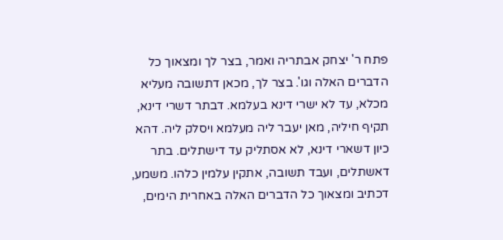פתח ר' יצחק אבתריה ואמר, בצר לך ומצאוך כל הדברים האלה וגו'. בצר לך, מכאן דתשובה מעליא מכלא, עד לא ישרי דינא בעלמא. דבתר דשרי דינא, תקיף חיליה, מאן יעבר ליה מעלמא ויסלק ליה. דהא כיון דשארי דינא, לא אסתליק עד דישתלים. בתר דאשתלים, ועבד תשובה, אתקין עלמין כלהו. משמע, דכתיב ומצאוך כל הדברים האלה באחרית הימים,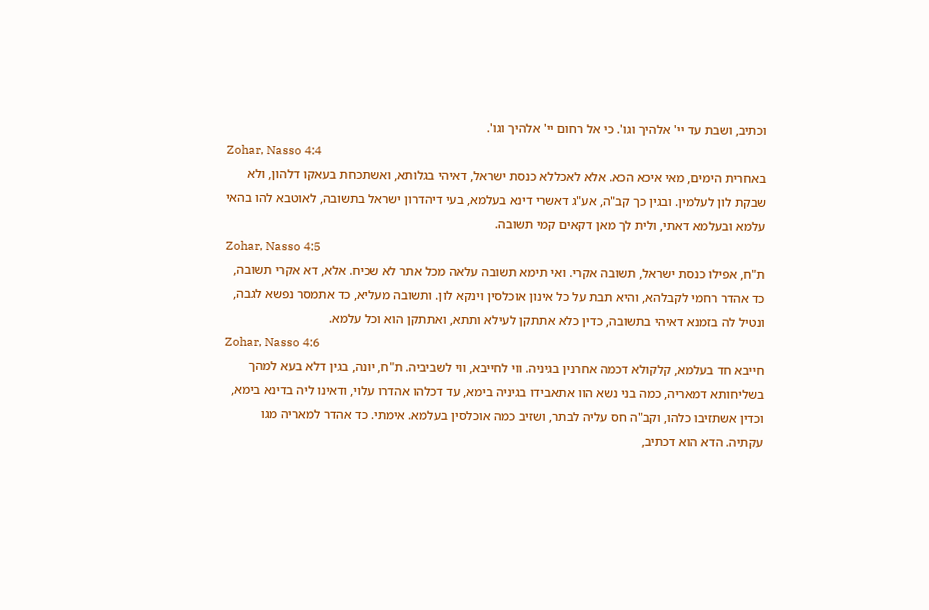וכתיב, ושבת עד יי' אלהיך וגו'. כי אל רחום יי' אלהיך וגו'.
Zohar, Nasso 4:4
באחרית הימים, מאי איכא הכא. אלא לאכללא כנסת ישראל, דאיהי בגלותא, ואשתכחת בעאקו דלהון, ולא שבקת לון לעלמין. ובגין כך קב"ה, אע"ג דאשרי דינא בעלמא, בעי דיהדרון ישראל בתשובה, לאוטבא להו בהאי עלמא ובעלמא דאתי, ולית לך מאן דקאים קמי תשובה.
Zohar, Nasso 4:5
ת"ח, אפילו כנסת ישראל, תשובה אקרי. ואי תימא תשובה עלאה מכל אתר לא שכיח. אלא, דא אקרי תשובה, כד אהדר רחמי לקבלהא, והיא תבת על כל אינון אוכלסין וינקא לון. ותשובה מעליא, כד אתמסר נפשא לגבה, ונטיל לה בזמנא דאיהי בתשובה, כדין כלא אתתקן לעילא ותתא, ואתתקן הוא וכל עלמא.
Zohar, Nasso 4:6
חייבא חד בעלמא, קלקולא דכמה אחרנין בגיניה. ווי לחייבא, ווי לשביביה. ת"ח, יונה, בגין דלא בעא למהך בשליחותא דמאריה, כמה בני נשא הוו אתאבידו בגיניה בימא, עד דכלהו אהדרו עלוי, ודאינו ליה בדינא בימא, וכדין אשתזיבו כלהו, וקב"ה חס עליה לבתר, ושזיב כמה אוכלסין בעלמא. אימתי. כד אהדר למאריה מגו עקתיה. הדא הוא דכתיב,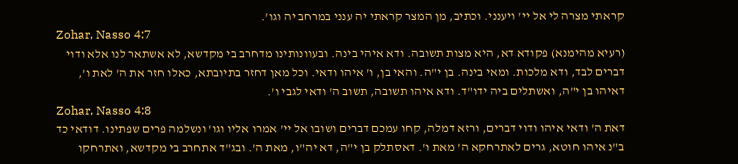קראתי מצרה לי אל יי' ויענני. וכתיב, מן המצר קראתי יה ענני במרחב יה וגו'.
Zohar, Nasso 4:7
(רעיא מהימנא) פקודא דא, היא מצות תשובה. ודא איהי בינה. ובעוונותינו מדחרב בי מקדשא, לא אשתאר לנו אלא ודוי דברים לבד, ודא מלכות. ומאי בינה. בן י"ה. והאי בן, ו' איהו ודאי. וכל מאן דחזר בתיובתא, כאלו חזר את ה' לאת ו', דאיהו בן י"ה, ואשתלים ביה ידו"ד. ודא איהו תשובה, תשוב ה' ודאי לגבי ו'.
Zohar, Nasso 4:8
דאת ה' ודאי איהו ודוי דברים, ורזא דמלה, קחו עמכם דברים ושובו אל יי' אמרו אליו וגו' ונשלמה פרים שפתינו. דודאי כד ב"נ איהו חוטא, גרים לאתרחקא ה' מאת ו'. דאסתלק בן י"ה, דא יה"ו, מאת ה'. ובג"ד אתחרב בי מקדשא, ואתרחקו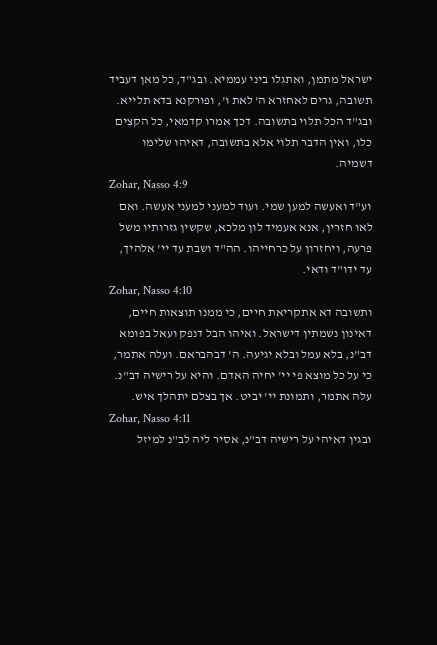ישראל מתמן, ואתגלו ביני עממיא. ובג"ד, כל מאן דעביד תשובה, גרים לאחזרא ה' לאת ו', ופורקנא בדא תלייא. ובג"ד הכל תלוי בתשובה. דכך אמרו קדמאי, כל הקצים כלו, ואין הדבר תלוי אלא בתשובה, דאיהו שלימו דשמיה.
Zohar, Nasso 4:9
וע"ד ואעשה למען שמי. ועוד למעני למעני אעשה. ואם לאו חזרין, אנא אעמיד לון מלכא, שקשין גזרותיו משל פרעה, ויחזרון על כרחייהו. הה"ד ושבת עד יי' אלהיך, עד ידו"ד ודאי.
Zohar, Nasso 4:10
ותשובה דא אתקריאת חיים, כי ממנו תוצאות חיים, דאינון נשמתין דישראל. ואיהו הבל דנפק ועאל בפומא דב"נ, בלא עמל ובלא יגיעה. ה' דבהבראם. ועלה אתמר, כי על כל מוצא פי יי' יחיה האדם. והיא על רישיה דב"נ. עלה אתמר, ותמונת יי' יביט. אך בצלם יתהלך איש.
Zohar, Nasso 4:11
ובגין דאיהי על רישיה דב"נ, אסיר ליה לב"נ למיזל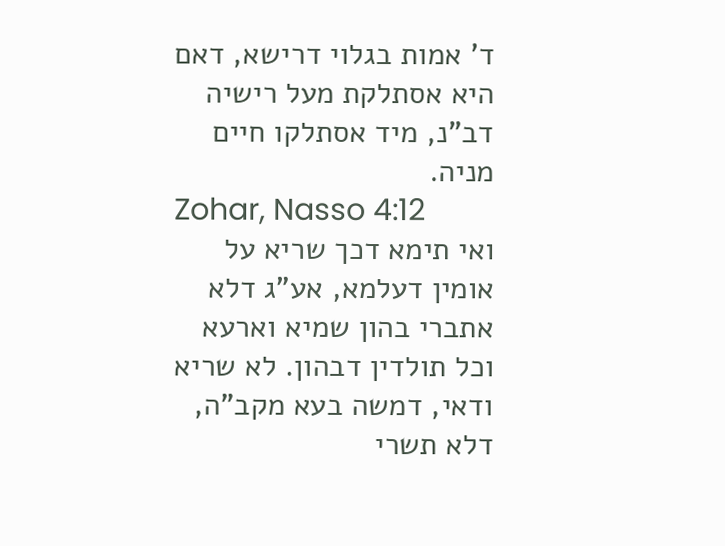ד' אמות בגלוי דרישא, דאם היא אסתלקת מעל רישיה דב"נ, מיד אסתלקו חיים מניה.
Zohar, Nasso 4:12
ואי תימא דכך שריא על אומין דעלמא, אע"ג דלא אתברי בהון שמיא וארעא וכל תולדין דבהון. לא שריא ודאי, דמשה בעא מקב"ה, דלא תשרי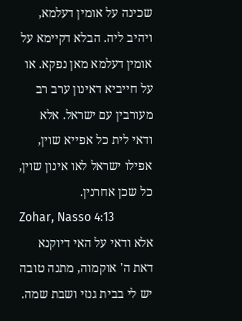שכינה על אומין דעלמא, ויהיב ליה. הבלא דקיימא על אומין דעלמא מאן נפקא. או על חייביא דאינון ערב רב מעורבין עם ישראל. אלא ודאי לית כל אפייא שוין, אפילו ישראל לאו אינון שוין, כל שכן אחרנין.
Zohar, Nasso 4:13
אלא ודאי על האי דיוקנא דאת ה' אוקמוה, מתנה טובה יש לי בבית גנזי ושבת שמה.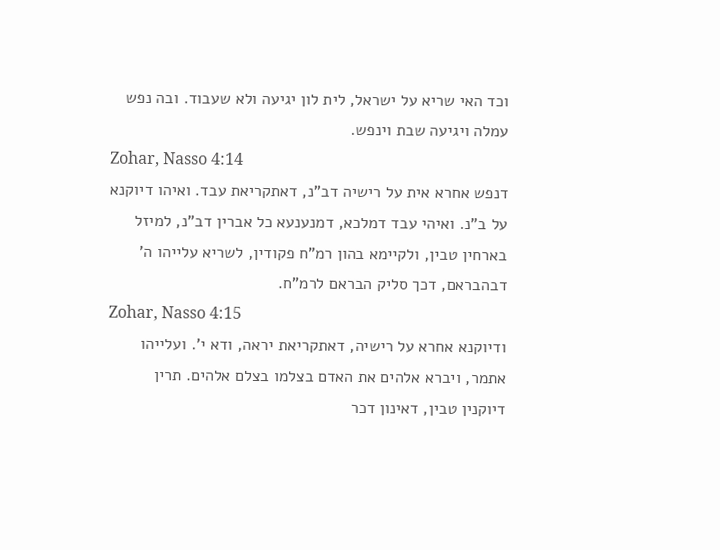וכד האי שריא על ישראל, לית לון יגיעה ולא שעבוד. ובה נפש עמלה ויגיעה שבת וינפש.
Zohar, Nasso 4:14
דנפש אחרא אית על רישיה דב"נ, דאתקריאת עבד. ואיהו דיוקנא על ב"נ. ואיהי עבד דמלכא, דמנענעא כל אברין דב"נ, למיזל בארחין טבין, ולקיימא בהון רמ"ח פקודין, לשריא עלייהו ה' דבהבראם, דכך סליק הבראם לרמ"ח.
Zohar, Nasso 4:15
ודיוקנא אחרא על רישיה, דאתקריאת יראה, ודא י'. ועלייהו אתמר, ויברא אלהים את האדם בצלמו בצלם אלהים. תרין דיוקנין טבין, דאינון דכר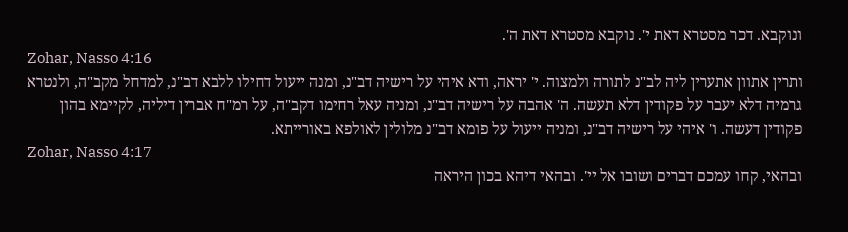ונוקבא. דכר מסטרא דאת י'. נוקבא מסטרא דאת ה'.
Zohar, Nasso 4:16
ותרין אתוון אתערין ליה לב"נ לתורה ולמצוה. י' יראה, ודא איהי על רישיה דב"נ, ומנה ייעול דחילו ללבא דב"נ, למדחל מקב"ה, ולנטרא גרמיה דלא יעבר על פקודין דלא תעשה. ה' אהבה על רישיה דב"נ, ומניה עאל רחימו דקב"ה, על רמ"ח אברין דיליה, לקיימא בהון פקודין דעשה. ו' איהי על רישיה דב"נ, ומניה ייעול על פומא דב"נ מלולין לאולפא באורייתא.
Zohar, Nasso 4:17
ובהאי, קחו עמכם דברים ושובו אל יי'. ובהאי דיהא בכון היראה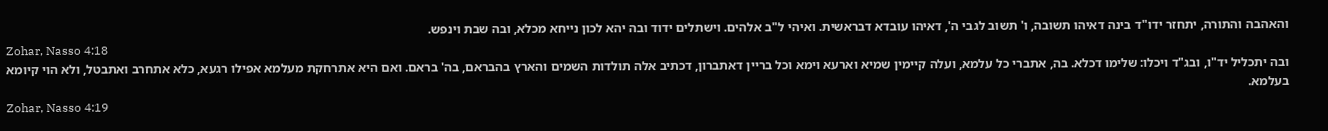והאהבה והתורה, יתחזר ידו"ד בינה דאיהו תשובה, ו' תשוב לגבי ה', דאיהו עובדא דבראשית. ואיהי ל"ב אלהים. וישתלים ידוד ובה יהא לכון נייחא מכלא, ובה שבת וינפש.
Zohar, Nasso 4:18
ובה יתכליל יד"ו, ובג"ד ויכלו: שלימו דכלא. בה, אתברי כל עלמא, ועלה קיימין שמיא וארעא וימא וכל בריין דאתברון, דכתיב אלה תולדות השמים והארץ בהבראם, בה' בראם. ואם היא אתרחקת מעלמא אפילו רגעא, כלא אתחרב ואתבטל, ולא הוי קיומא בעלמא.
Zohar, Nasso 4:19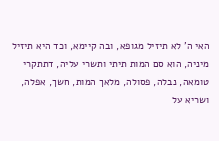האי ה' לא תיזיל מגופא, ובה קיימא, וכד היא תיזיל מיניה, הוא סם המות תיתי ותשרי עליה, דתתקרי טומאה, נבלה, פסולה, מלאך המות, חשך, אפלה, ושריא על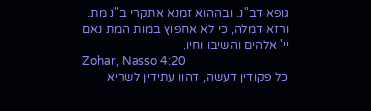גופא דב"נ. ובההוא זמנא אתקרי ב"נ מת. ורזא דמלה, כי לא אחפוץ במות המת נאם יי' אלהים והשיבו וחיו.
Zohar, Nasso 4:20
כל פקודין דעשה, דהוו עתידין לשריא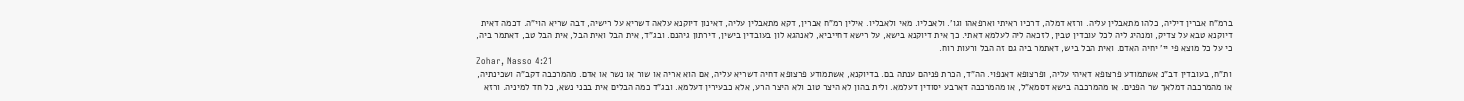ברמ"ח אברין דיליה, כלהו מתאבלין עליה. ורזא דמלה, דרכיו ראיתי וארפאהו וגו'. ולאבליו. מאי ולאבליו. אילין רמ"ח אברין, דקא מתאבלין עליה, דאינון דיוקנא עלאה דשריא על רישיה, דבה שריא הוי"ה. דכמה דאית דיוקנא טבא על צדיק, ומנהיג ליה לכל עובדין טבין, לזכאה ליה לעלמא דאתי. כך אית דיוקנא בישא, על רישא דחייביא, לאנהגא לון בעובדין בישין, דירתון גיהנם. ובג"ד, אית הבל ואית הבל, אית הבל טב, דאתמר ביה, כי על כל מוצא פי יי' יחיה האדם. ואית הבל ביש, דאתמר ביה גם זה הבל ורעות רוח.
Zohar, Nasso 4:21
ות"ח, בעובדין דב"נ אשתמודע פרצופא דאיהי עליה, ופרצופא דאנפוי. הה"ד, הכרת פניהם ענתה בם. בדיוקנא, אשתמודע פרצופא דחיה דשריא עליה, אם הוא אריה או שור או נשר או אדם. מהמרכבה דקב"ה ושכינתיה, או מהמרכבה דמלאך שר הפנים. או מהמרכבה בישא דסמא"ל, או מהמרכבה דארבע יסודין דעלמא. ולית בהון לא היצר טוב ולא היצר הרע, אלא כבעירין דעלמא. ובג"ד כמה הבלים אית בבני נשא, כל חד למיניה. ורזא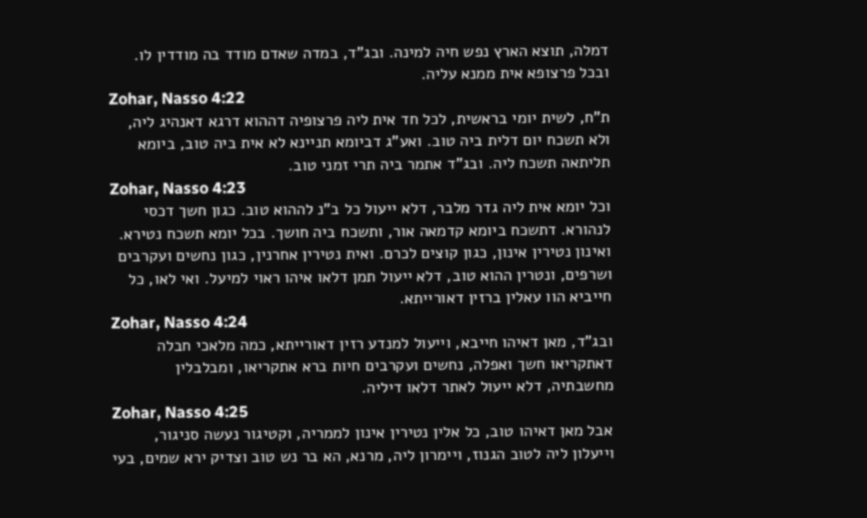דמלה, תוצא הארץ נפש חיה למינה. ובג"ד, במדה שאדם מודד בה מודדין לו. ובכל פרצופא אית ממנא עליה.
Zohar, Nasso 4:22
ת"ח, לשית יומי בראשית, לכל חד אית ליה פרצופיה דההוא דרגא דאנהיג ליה, ולא תשכח יום דלית ביה טוב. ואע"ג דביומא תניינא לא אית ביה טוב, ביומא תליתאה תשכח ליה. ובג"ד אתמר ביה תרי זמני טוב.
Zohar, Nasso 4:23
וכל יומא אית ליה גדר מלבר, דלא ייעול כל ב"נ לההוא טוב. כגון חשך דכסי לנהורא. דתשכח ביומא קדמאה אור, ותשכח ביה חושך. בכל יומא תשכח נטירא. ואינון נטירין אינון, כגון קוצים לכרם. ואית נטירין אחרנין, כגון נחשים ועקרבים ושרפים, ונטרין ההוא טוב, דלא ייעול תמן דלאו איהו ראוי למיעל. ואי לאו, כל חייביא הוו עאלין ברזין דאורייתא.
Zohar, Nasso 4:24
ובג"ד, מאן דאיהו חייבא, וייעול למנדע רזין דאורייתא, כמה מלאכי חבלה דאתקריאו חשך ואפלה, נחשים ועקרבים חיות ברא אתקריאו, ומבלבלין מחשבתיה, דלא ייעול לאתר דלאו דיליה.
Zohar, Nasso 4:25
אבל מאן דאיהו טוב, כל אלין נטירין אינון לממריה, וקטיגור נעשה סניגור, וייעלון ליה לטוב הגנוז, ויימרון ליה, מרנא, הא בר נש טוב וצדיק ירא שמים, בעי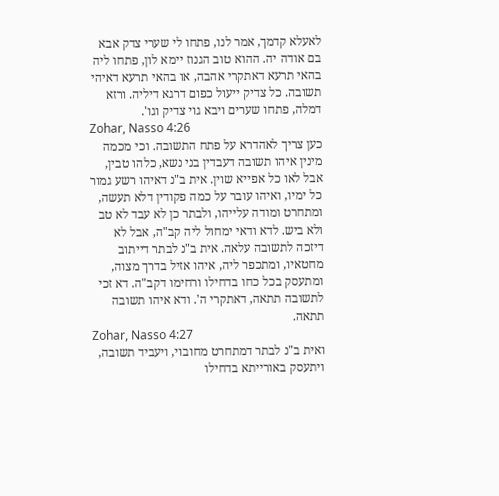לאעלא קדמך, אמר לנו, פתחו לי שערי צדק אבא בם אודה יה. ההוא טוב הגנוז יימא לון, פתחו ליה בהאי תרעא דאתקרי אהבה, או בהאי תרעא דאיהי תשובה. כל צדיק ייעול כפום דרגא דיליה. ורזא דמלה, פתחו שערים ויבא גוי צדיק וגו'.
Zohar, Nasso 4:26
כען צריך לאהדרא על פתח התשובה. וכי מכמה מינין איהו תשובה דעבדין בני נשא, כלהו טבין, אבל לאו כל אפייא שוין. אית ב"נ דאיהו רשע גמור כל ימיו, ואיהו עובר על כמה פקודין דלא תעשה, ומתחרט ומודה עלייהו, ולבתר כן לא עבד לא טב ולא ביש. לדא ודאי ימחול ליה קב"ה, אבל לא דיזכה לתשובה עלאה. אית ב"נ לבתר דייתוב מחטאיו, ומתכפר ליה, איהו אזיל בדרך מצוה, ומתעסק בכל כחו בדחילו ורחימו דקב"ה. דא זכי לתשובה תתאה, דאתקרי ה'. ודא איהו תשובה תתאה.
Zohar, Nasso 4:27
ואית ב"נ לבתר דמתחרט מחובוי, ויעביד תשובה, ויתעסק באורייתא בדחילו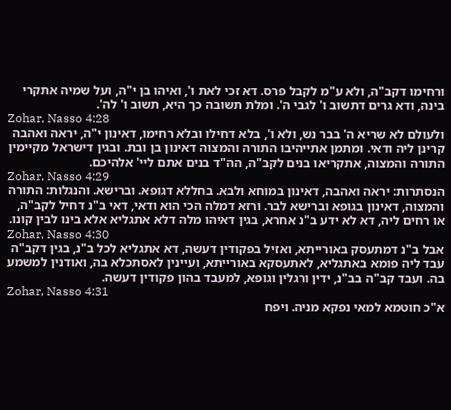ורחימו דקב"ה, ולא ע"מ לקבל פרס. דא זכי לאת ו', ואיהו בן י"ה, ועל שמיה אתקרי בינה, ודא גרים דתשוב ו' לגבי ה'. ומלת תשובה כך היא, תשוב ו' לה'.
Zohar, Nasso 4:28
ולעולם לא שריא ה' בבר נש, ולא ו', בלא דחילו ובלא רחימו, דאינון י"ה, יראה ואהבה קרינן ליה ודאי. ומתמן אתייהיבו התורה והמצוה דאינון בן ובת. ובגין דישראל מקיימין התורה והמצוה, אתקריאו בנים לקב"ה, הה"ד בנים אתם ליי' אלהיכם.
Zohar, Nasso 4:29
הנסתרות: יראה ואהבה, דאינון במוחא ולבא. בחללא דגופא. וברישא. והנגלות: התורה והמצוה, דאינון בגופא וברישא לבר. ורזא דמלה הכי הוא ודאי, דאי ב"נ דחיל לקב"ה, או רחים ליה, דא לא ידע ב"נ אחרא, בגין דאיהו מלה דלא אתגליא אלא בינו לבין קונו.
Zohar, Nasso 4:30
אבל ב"נ דמתעסק באורייתא, ואזיל בפקודין דעשה, דא אתגליא לכל ב"נ, בגין דקב"ה עבד ליה פומא באתגליא, לאתעסקא באורייתא, ועיינין לאסתכלא בה, ואודנין למשמע בה. ועבד קב"ה בב"נ, ידין ורגלין וגופא, למעבד בהון פקודין דעשה.
Zohar, Nasso 4:31
א"כ חוטמא למאי נפקא מניה. ויפח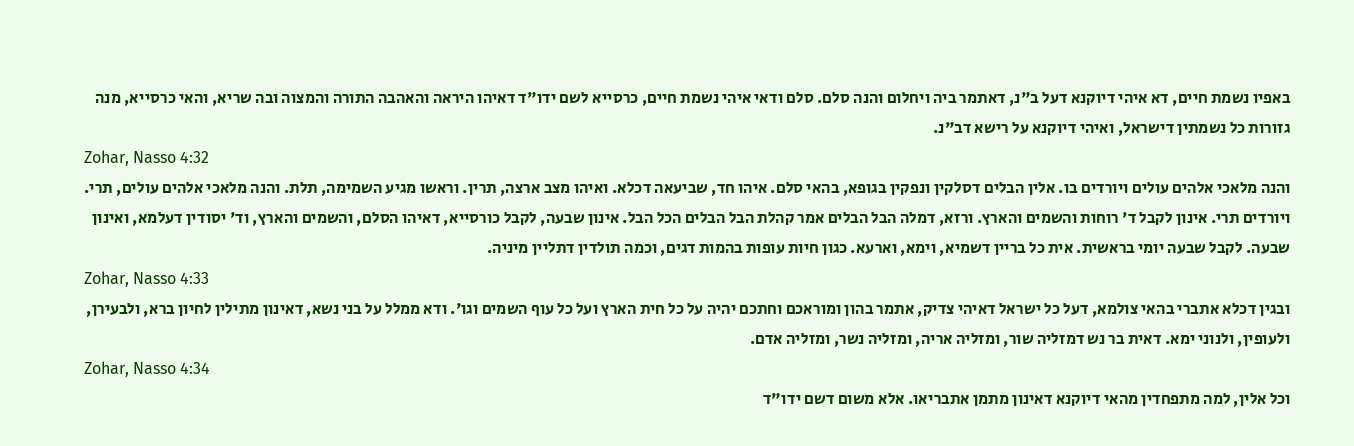באפיו נשמת חיים, דא איהי דיוקנא דעל ב"נ, דאתמר ביה ויחלום והנה סלם. סלם ודאי איהי נשמת חיים, כרסייא לשם ידו"ד דאיהו היראה והאהבה התורה והמצוה ובה שריא, והאי כרסייא, מנה גזורות כל נשמתין דישראל, ואיהי דיוקנא על רישא דב"נ.
Zohar, Nasso 4:32
והנה מלאכי אלהים עולים ויורדים בו. אלין הבלים דסלקין ונפקין בגופא, בהאי סלם. איהו חד, שביעאה דכלא. ואיהו מצב ארצה, תרין. וראשו מגיע השמימה, תלת. והנה מלאכי אלהים עולים, תרי. ויורדים תרי. אינון לקבל ד' רוחות והשמים והארץ. ורזא, דמלה הבל הבלים אמר קהלת הבל הבלים הכל הבל. אינון שבעה, לקבל כורסייא, דאיהו הסלם, והשמים והארץ, וד' יסודין דעלמא, ואינון שבעה. לקבל שבעה יומי בראשית. אית כל בריין דשמיא, וימא, וארעא. כגון חיות עופות בהמות דגים, וכמה תולדין דתליין מיניה.
Zohar, Nasso 4:33
ובגין דכלא אתברי בהאי צולמא, דעל כל ישראל דאיהי צדיק, אתמר בהון ומוראכם וחתכם יהיה על כל חית הארץ ועל כל עוף השמים וגו'. ודא ממלל על בני נשא, דאינון מתילין לחיון ברא, ולבעירן, ולעופין, ולנוני ימא. דאית בר נש דמזליה שור, ומזליה אריה, ומזליה נשר, ומזליה אדם.
Zohar, Nasso 4:34
וכל אלין, למה מתפחדין מהאי דיוקנא דאינון מתמן אתבריאו. אלא משום דשם ידו"ד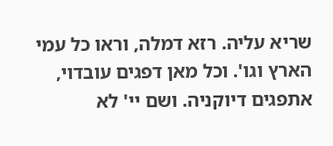שריא עליה. רזא דמלה, וראו כל עמי הארץ וגו'. וכל מאן דפגים עובדוי, אתפגים דיוקניה. ושם יי' לא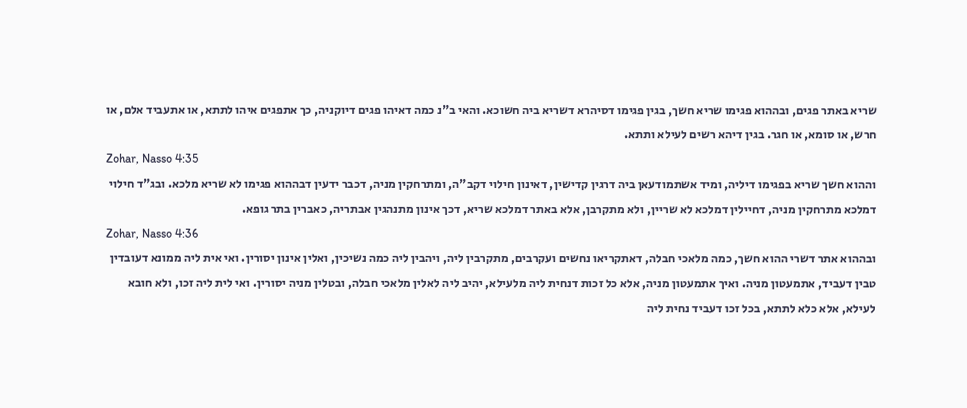שריא באתר פגים, ובההוא פגימו שריא חשך, בגין פגימו דסיהרא דשריא ביה חשוכא. והאי ב"נ כמה דאיהו פגים דיוקניה, כך אתפגים איהו לתתא, או אתעביד אלם, או חרש, או סומא, או חגר. בגין דיהא רשים לעילא ותתא.
Zohar, Nasso 4:35
וההוא חשך שריא בפגימו דיליה, ומיד אשתמודעאן ביה דרגין קדישין, דאינון חילוי דקב"ה, ומתרחקין מניה, דכבר ידעין דבההוא פגימו לא שריא מלכא. ובג"ד חילוי דמלכא מתרחקין מניה, דחיילין דמלכא לא שריין, ולא מתקרבן, אלא באתר דמלכא שריא, דכך אינון מתנהגין אבתריה, כאברין בתר גופא.
Zohar, Nasso 4:36
ובההוא אתר דשרי ההוא חשך, כמה מלאכי חבלה, דאתקריאו נחשים ועקרבים, מתקרבין ליה, ויהבין ליה כמה נשיכין, ואלין אינון יסורין. ואי אית ליה ממונא דעובדין טבין דעביד, אתמעטון מניה. ואיך אתמעטון מניה, אלא כל זכות דנחית ליה מלעילא, יהיב ליה לאלין מלאכי חבלה, ובטלין מניה יסורין. ואי לית ליה זכו, ולא חובא לעילא, אלא כלא לתתא, בכל זכו דעביד נחית ליה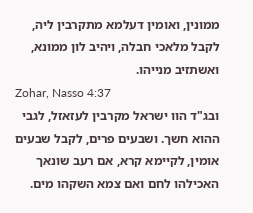ממונין, ואומין דעלמא מתקרבין ליה, לקבל מלאכי חבלה, ויהיב לון ממונא, ואשתזיב מנייהו.
Zohar, Nasso 4:37
ובג"ד הוו ישראל מקרבין לעזאזל, לגבי ההוא חשך. ושבעים פרים, לקבל שבעים אומין, לקיימא קרא, אם רעב שונאך האכילהו לחם ואם צמא השקהו מים.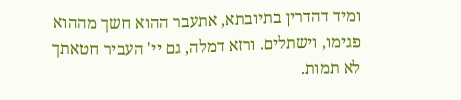ומיד דהדרין בתיובתא, אתעבר ההוא חשך מההוא פגימו, וישתלים. ורזא דמלה, גם יי' העביר חטאתך לא תמות.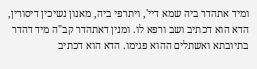ומיד אתהדר ביה שמא דיי', ויתרפי ביה, מאנון נשיכין דיסורין, הדא הוא דכתיב ושב ורפא לו. ומנין דאתהדר קב"ה מיד דהדר בתיובתא ואשתלים ההוא פגימו. הדא הוא דכתיב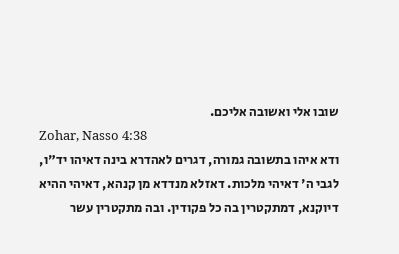שובו אלי ואשובה אליכם.
Zohar, Nasso 4:38
ודא איהו בתשובה גמורה, דגרים לאהדרא בינה דאיהו יד"ו, לגבי ה' דאיהי מלכות. דאזלא מנדדא מן קנהא, דאיהי ההיא דיוקנא, דמתקטרין בה כל פקודין. ובה מתקטרין עשר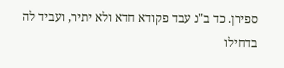ספירן. כד ב"נ עבד פקודא חדא ולא יתיר, ועביד לה בדחילו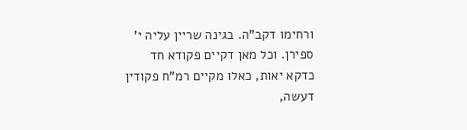ורחימו דקב"ה. בגינה שריין עליה י' ספירן. וכל מאן דקיים פקודא חד כדקא יאות, כאלו מקיים רמ"ח פקודין דעשה,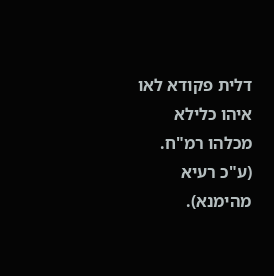דלית פקודא לאו איהו כלילא מכלהו רמ"ח. (ע"כ רעיא מהימנא).